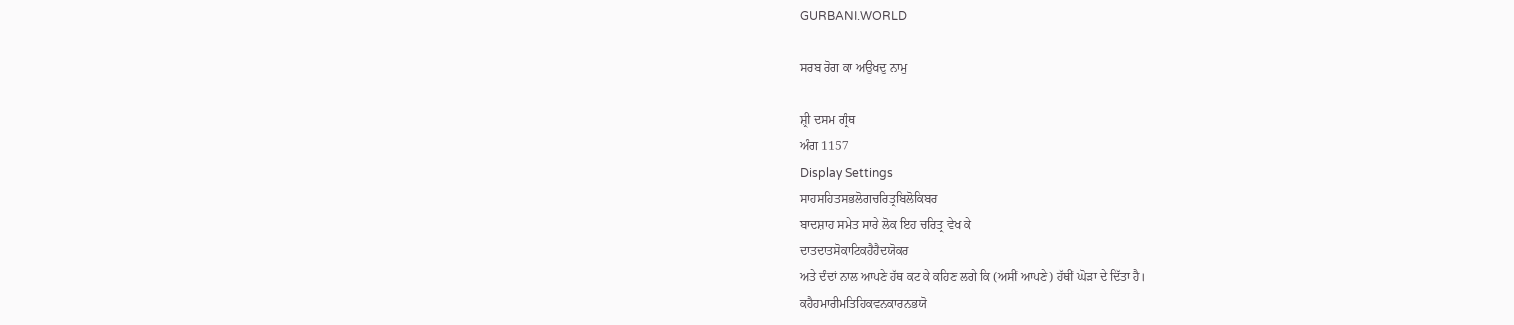GURBANI.WORLD

ਸਰਬ ਰੋਗ ਕਾ ਅਉਖਦੁ ਨਾਮੁ

ਸ਼੍ਰੀ ਦਸਮ ਗ੍ਰੰਥ
ਅੰਗ 1157
Display Settings
ਸਾਹਸਹਿਤਸਭਲੋਗਚਰਿਤ੍ਰਬਿਲੋਕਿਬਰ
ਬਾਦਸ਼ਾਹ ਸਮੇਤ ਸਾਰੇ ਲੋਕ ਇਹ ਚਰਿਤ੍ਰ ਵੇਖ ਕੇ
ਦਾਤਦਾਤਸੋਕਾਟਿਕਹੈਹੈਦਯੋਕਰ
ਅਤੇ ਦੰਦਾਂ ਨਾਲ ਆਪਣੇ ਹੱਥ ਕਟ ਕੇ ਕਹਿਣ ਲਗੇ ਕਿ (ਅਸੀਂ ਆਪਣੇ) ਹੱਥੀਂ ਘੋੜਾ ਦੇ ਦਿੱਤਾ ਹੈ।
ਕਹੈਹਮਾਰੀਮਤਿਹਿਕਵਨਕਾਰਨਭਯੋ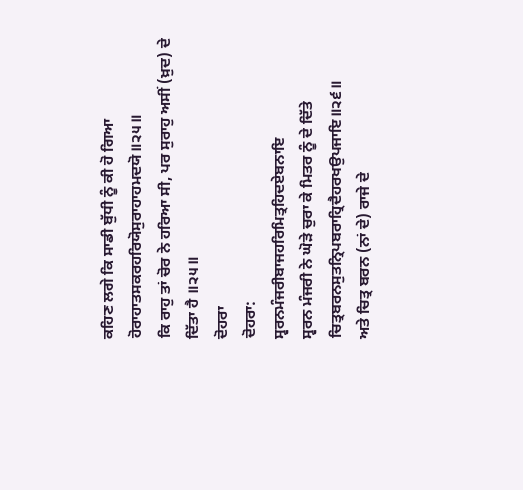ਕਹਿਣ ਲਗੇ ਕਿ ਸਾਡੀ ਬੁੱਧੀ ਨੂੰ ਕੀ ਹੋ ਗਿਆ
ਹੋਰਾਹਾਤਸਕਰਹਰਿਯੋਸੁਰਾਹਾਹਮਦਯੋ॥੨੫॥
ਕਿ ਰਾਹੁ ਤਾਂ ਚੋਰ ਨੇ ਹਰਿਆ ਸੀ, ਪਰ ਸੁਰਾਹੁ ਅਸੀਂ (ਖ਼ੁਦ) ਦੇ ਦਿੱਤਾ ਹੈ ॥੨੫॥
ਦੋਹਰਾ
ਦੋਹਰਾ:
ਸ੍ਵਰਨਮੰਜਰੀਬਾਜਹਰਿਮਿਤ੍ਰਹਿਦਏਬਨਾਇ
ਸ੍ਵਰਨ ਮੰਜਰੀ ਨੇ ਘੋੜੇ ਚੁਰਾ ਕੇ ਮਿਤਰ ਨੂੰ ਦੇ ਦਿੱਤੇ
ਚਿਤ੍ਰਬਰਨਸੁਤਨ੍ਰਿਪਬਰਾਹ੍ਰਿਦੈਹਰਖਉਪਜਾਇ॥੨੬॥
ਅਤੇ ਚਿਤ੍ਰ ਬਰਨ (ਨਾਂ ਦੇ) ਰਾਜੇ ਦੇ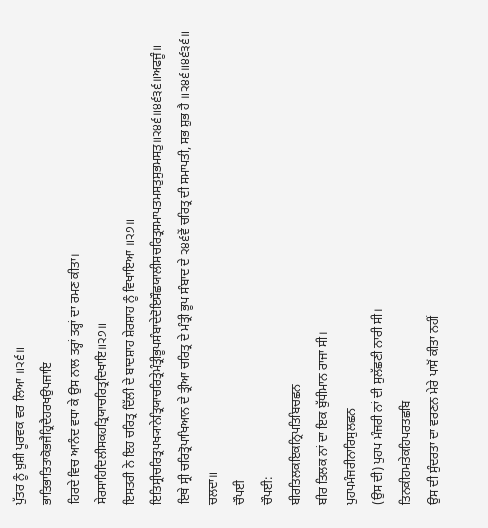ਪੁੱਤਰ ਨੂੰ ਖ਼ੁਸ਼ੀ ਪੂਰਵਕ ਵਰ ਲਿਆ ॥੨੬॥
ਭਾਤਿਭਾਤਿਤਾਕੋਭਜੈਹ੍ਰਿਦੈਹਰਖਉਪਜਾਇ
ਹਿਰਦੇ ਵਿਚ ਆਨੰਦ ਵਧਾ ਕੇ ਉਸ ਨਾਲ ਤਰ੍ਹਾਂ ਤਰ੍ਹਾਂ ਦਾ ਰਮਣ ਕੀਤਾ।
ਸੇਰਸਾਹਿਦਿਲੀਸਕਹਤ੍ਰਿਯਾਚਰਿਤ੍ਰਦਿਖਾਇ॥੨੭॥
ਇਸਤਰੀ ਨੇ ਇਹ ਚਰਿਤ੍ਰ ਦਿੱਲੀ ਦੇ ਬਾਦਸ਼ਾਹ ਸ਼ੇਰਸ਼ਾਹ ਨੂੰ ਵਿਖਾਇਆ ॥੨੭॥
ਇਤਿਸ੍ਰੀਚਰਿਤ੍ਰਪਖ੍ਯਾਨੇਤ੍ਰਿਯਾਚਰਿਤ੍ਰੇਮੰਤ੍ਰੀਭੂਪਸੰਬਾਦੇਦੋਇਸੌਛਯਾਲੀਸਚਰਿਤ੍ਰਸਮਾਪਤਮਸਤੁਸੁਭਮਸਤੁ॥੨੪੬॥੪੬੩੬॥ਅਫਜੂੰ॥
ਇਥੇ ਸ੍ਰੀ ਚਰਿਤ੍ਰੋਪਾਖਿਆਨ ਦੇ ਤ੍ਰੀਆ ਚਰਿਤ੍ਰ ਦੇ ਮੰਤ੍ਰੀ ਭੂਪ ਸੰਬਾਦ ਦੇ ੨੪੬ਵੇਂ ਚਰਿਤ੍ਰ ਦੀ ਸਮਾਪਤੀ, ਸਭ ਸ਼ੁਭ ਹੈ ॥੨੪੬॥੪੬੩੬॥ ਚਲਦਾ॥
ਚੌਪਈ
ਚੌਪਈ:
ਬੀਰਤਿਲਕਇਕਨ੍ਰਿਪਤਿਬਿਚਛਨ
ਬੀਰ ਤਿਲਕ ਨਾਂ ਦਾ ਇਕ ਬੁੱਧੀਮਾਨ ਰਾਜਾ ਸੀ।
ਪੁਹਪਮੰਜਰੀਨਾਰਿਸੁਲਛਨ
(ਉਸ ਦੀ) ਪੁਹਪ ਮੰਜਰੀ ਨਾਂ ਦੀ ਸੁਲੱਛਣੀ ਨਾਰੀ ਸੀ।
ਤਿਨਕੀਹਮਤੇਕਹਿਪਰਤਛਬਿ
ਉਸ ਦੀ ਸੁੰਦਰਤਾ ਦਾ ਵਰਣਨ ਮੇਰੇ ਪਾਸੋਂ ਕੀਤਾ ਨਹੀਂ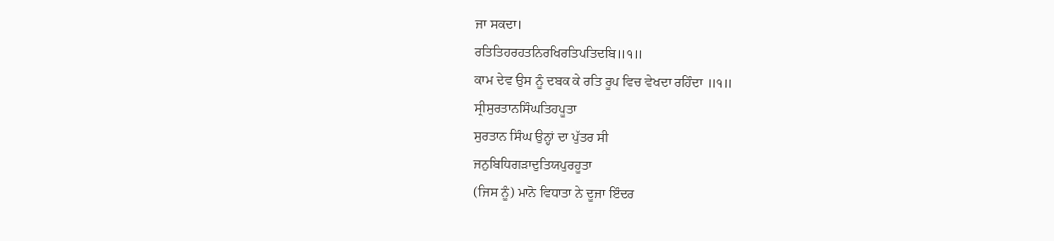ਜਾ ਸਕਦਾ।
ਰਤਿਤਿਹਰਹਤਨਿਰਖਿਰਤਿਪਤਿਦਬਿ॥੧॥
ਕਾਮ ਦੇਵ ਉਸ ਨੂੰ ਦਬਕ ਕੇ ਰਤਿ ਰੂਪ ਵਿਚ ਵੇਖਦਾ ਰਹਿੰਦਾ ॥੧॥
ਸ੍ਰੀਸੁਰਤਾਨਸਿੰਘਤਿਹਪੂਤਾ
ਸੁਰਤਾਨ ਸਿੰਘ ਉਨ੍ਹਾਂ ਦਾ ਪੁੱਤਰ ਸੀ
ਜਨੁਬਿਧਿਗੜਾਦੁਤਿਯਪੁਰਹੂਤਾ
(ਜਿਸ ਨੂੰ) ਮਾਨੋ ਵਿਧਾਤਾ ਨੇ ਦੂਜਾ ਇੰਦਰ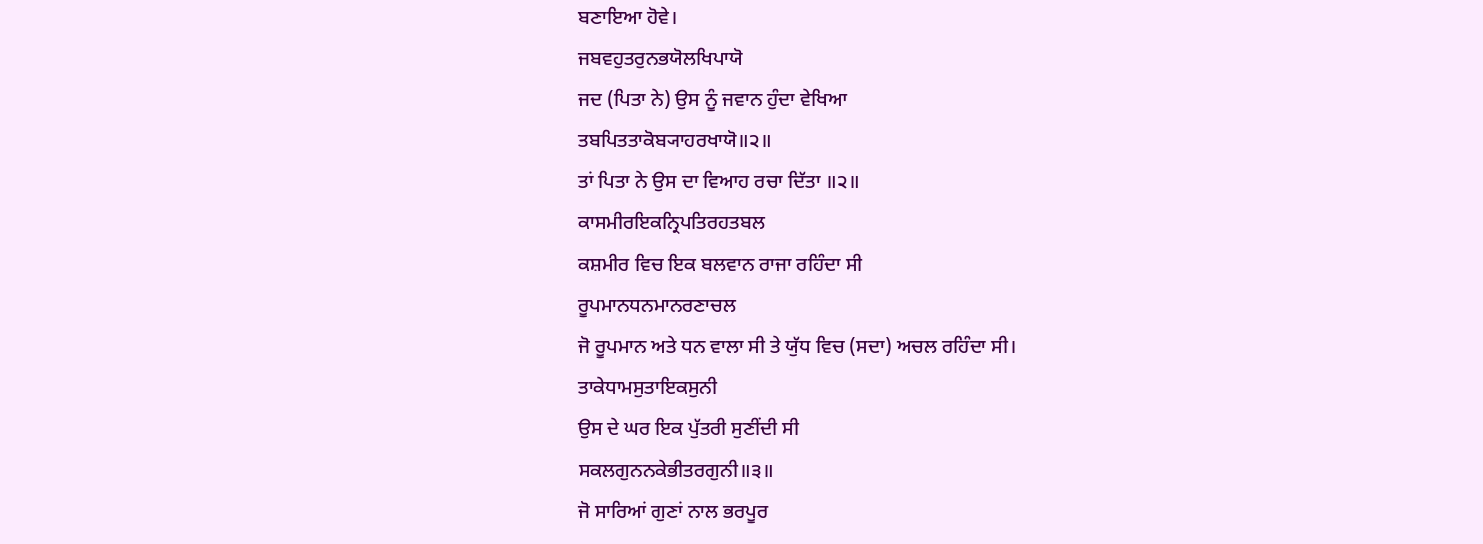ਬਣਾਇਆ ਹੋਵੇ।
ਜਬਵਹੁਤਰੁਨਭਯੋਲਖਿਪਾਯੋ
ਜਦ (ਪਿਤਾ ਨੇ) ਉਸ ਨੂੰ ਜਵਾਨ ਹੁੰਦਾ ਵੇਖਿਆ
ਤਬਪਿਤਤਾਕੋਬ੍ਯਾਹਰਖਾਯੋ॥੨॥
ਤਾਂ ਪਿਤਾ ਨੇ ਉਸ ਦਾ ਵਿਆਹ ਰਚਾ ਦਿੱਤਾ ॥੨॥
ਕਾਸਮੀਰਇਕਨ੍ਰਿਪਤਿਰਹਤਬਲ
ਕਸ਼ਮੀਰ ਵਿਚ ਇਕ ਬਲਵਾਨ ਰਾਜਾ ਰਹਿੰਦਾ ਸੀ
ਰੂਪਮਾਨਧਨਮਾਨਰਣਾਚਲ
ਜੋ ਰੂਪਮਾਨ ਅਤੇ ਧਨ ਵਾਲਾ ਸੀ ਤੇ ਯੁੱਧ ਵਿਚ (ਸਦਾ) ਅਚਲ ਰਹਿੰਦਾ ਸੀ।
ਤਾਕੇਧਾਮਸੁਤਾਇਕਸੁਨੀ
ਉਸ ਦੇ ਘਰ ਇਕ ਪੁੱਤਰੀ ਸੁਣੀਂਦੀ ਸੀ
ਸਕਲਗੁਨਨਕੇਭੀਤਰਗੁਨੀ॥੩॥
ਜੋ ਸਾਰਿਆਂ ਗੁਣਾਂ ਨਾਲ ਭਰਪੂਰ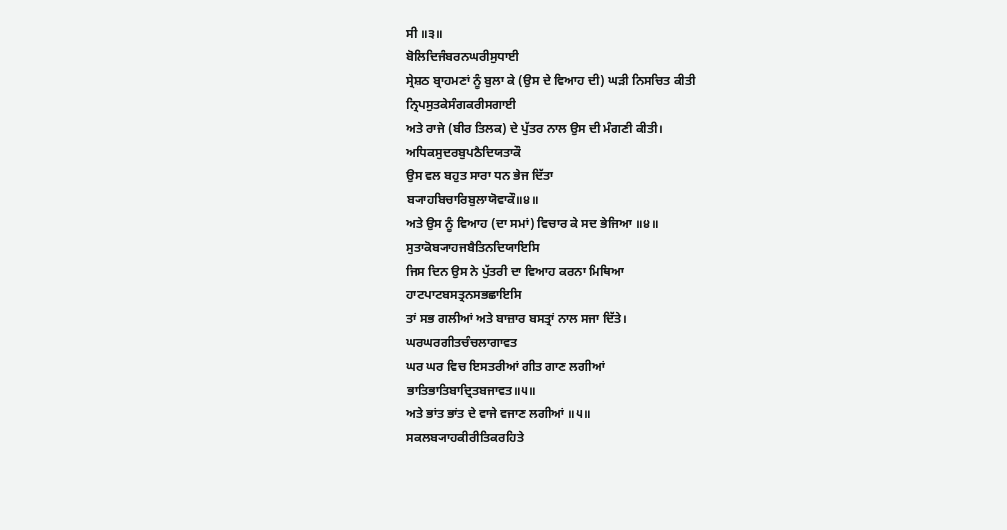ਸੀ ॥੩॥
ਬੋਲਿਦਿਜੰਬਰਨਘਰੀਸੁਧਾਈ
ਸ੍ਰੇਸ਼ਠ ਬ੍ਰਾਹਮਣਾਂ ਨੂੰ ਬੁਲਾ ਕੇ (ਉਸ ਦੇ ਵਿਆਹ ਦੀ) ਘੜੀ ਨਿਸਚਿਤ ਕੀਤੀ
ਨ੍ਰਿਪਸੁਤਕੇਸੰਗਕਰੀਸਗਾਈ
ਅਤੇ ਰਾਜੇ (ਬੀਰ ਤਿਲਕ) ਦੇ ਪੁੱਤਰ ਨਾਲ ਉਸ ਦੀ ਮੰਗਣੀ ਕੀਤੀ।
ਅਧਿਕਸੁਦਰਬੁਪਠੈਦਿਯਤਾਕੌ
ਉਸ ਵਲ ਬਹੁਤ ਸਾਰਾ ਧਨ ਭੇਜ ਦਿੱਤਾ
ਬ੍ਯਾਹਬਿਚਾਰਿਬੁਲਾਯੋਵਾਕੌ॥੪॥
ਅਤੇ ਉਸ ਨੂੰ ਵਿਆਹ (ਦਾ ਸਮਾਂ) ਵਿਚਾਰ ਕੇ ਸਦ ਭੇਜਿਆ ॥੪॥
ਸੁਤਾਕੋਬ੍ਯਾਹਜਬੈਤਿਨਦਿਯਾਇਸਿ
ਜਿਸ ਦਿਨ ਉਸ ਨੇ ਪੁੱਤਰੀ ਦਾ ਵਿਆਹ ਕਰਨਾ ਮਿਥਿਆ
ਹਾਟਪਾਟਬਸਤ੍ਰਨਸਭਛਾਇਸਿ
ਤਾਂ ਸਭ ਗਲੀਆਂ ਅਤੇ ਬਾਜ਼ਾਰ ਬਸਤ੍ਰਾਂ ਨਾਲ ਸਜਾ ਦਿੱਤੇ।
ਘਰਘਰਗੀਤਚੰਚਲਾਗਾਵਤ
ਘਰ ਘਰ ਵਿਚ ਇਸਤਰੀਆਂ ਗੀਤ ਗਾਣ ਲਗੀਆਂ
ਭਾਤਿਭਾਤਿਬਾਦ੍ਰਿਤਬਜਾਵਤ॥੫॥
ਅਤੇ ਭਾਂਤ ਭਾਂਤ ਦੇ ਵਾਜੇ ਵਜਾਣ ਲਗੀਆਂ ॥੫॥
ਸਕਲਬ੍ਯਾਹਕੀਰੀਤਿਕਰਹਿਤੇ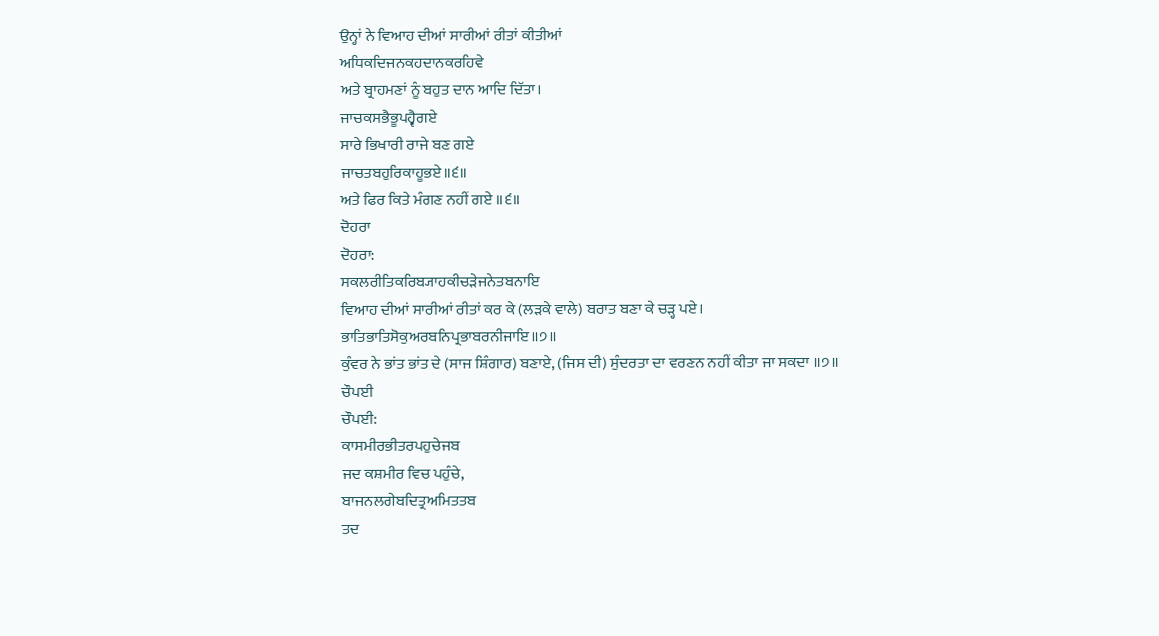ਉਨ੍ਹਾਂ ਨੇ ਵਿਆਹ ਦੀਆਂ ਸਾਰੀਆਂ ਰੀਤਾਂ ਕੀਤੀਆਂ
ਅਧਿਕਦਿਜਨਕਹਦਾਨਕਰਹਿਵੇ
ਅਤੇ ਬ੍ਰਾਹਮਣਾਂ ਨੂੰ ਬਹੁਤ ਦਾਨ ਆਦਿ ਦਿੱਤਾ।
ਜਾਚਕਸਭੈਭੂਪਹ੍ਵੈਗਏ
ਸਾਰੇ ਭਿਖਾਰੀ ਰਾਜੇ ਬਣ ਗਏ
ਜਾਚਤਬਹੁਰਿਕਾਹੂਭਏ॥੬॥
ਅਤੇ ਫਿਰ ਕਿਤੇ ਮੰਗਣ ਨਹੀਂ ਗਏ ॥੬॥
ਦੋਹਰਾ
ਦੋਹਰਾ:
ਸਕਲਰੀਤਿਕਰਿਬ੍ਯਾਹਕੀਚੜੇਜਨੇਤਬਨਾਇ
ਵਿਆਹ ਦੀਆਂ ਸਾਰੀਆਂ ਰੀਤਾਂ ਕਰ ਕੇ (ਲੜਕੇ ਵਾਲੇ) ਬਰਾਤ ਬਣਾ ਕੇ ਚੜ੍ਹ ਪਏ।
ਭਾਤਿਭਾਤਿਸੋਕੁਅਰਬਨਿਪ੍ਰਭਾਬਰਨੀਜਾਇ॥੭॥
ਕੁੰਵਰ ਨੇ ਭਾਂਤ ਭਾਂਤ ਦੇ (ਸਾਜ ਸ਼ਿੰਗਾਰ) ਬਣਾਏ, (ਜਿਸ ਦੀ) ਸੁੰਦਰਤਾ ਦਾ ਵਰਣਨ ਨਹੀਂ ਕੀਤਾ ਜਾ ਸਕਦਾ ॥੭॥
ਚੌਪਈ
ਚੌਪਈ:
ਕਾਸਮੀਰਭੀਤਰਪਹੁਚੇਜਬ
ਜਦ ਕਸ਼ਮੀਰ ਵਿਚ ਪਹੁੰਚੇ,
ਬਾਜਨਲਗੇਬਦਿਤ੍ਰਅਮਿਤਤਬ
ਤਦ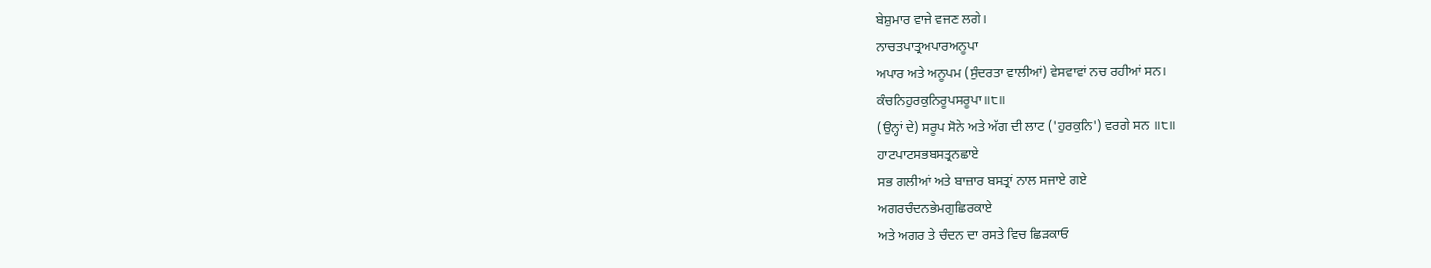ਬੇਸ਼ੁਮਾਰ ਵਾਜੇ ਵਜਣ ਲਗੇ।
ਨਾਚਤਪਾਤ੍ਰਅਪਾਰਅਨੂਪਾ
ਅਪਾਰ ਅਤੇ ਅਨੂਪਮ (ਸੁੰਦਰਤਾ ਵਾਲੀਆਂ) ਵੇਸਵਾਵਾਂ ਨਚ ਰਹੀਆਂ ਸਨ।
ਕੰਚਨਿਹੁਰਕੁਨਿਰੂਪਸਰੂਪਾ॥੮॥
(ਉਨ੍ਹਾਂ ਦੇ) ਸਰੂਪ ਸੋਨੇ ਅਤੇ ਅੱਗ ਦੀ ਲਾਟ ('ਹੁਰਕੁਨਿ') ਵਰਗੇ ਸਨ ॥੮॥
ਹਾਟਪਾਟਸਭਬਸਤ੍ਰਨਛਾਏ
ਸਭ ਗਲੀਆਂ ਅਤੇ ਬਾਜ਼ਾਰ ਬਸਤ੍ਰਾਂ ਨਾਲ ਸਜਾਏ ਗਏ
ਅਗਰਚੰਦਨਭੇਮਗੁਛਿਰਕਾਏ
ਅਤੇ ਅਗਰ ਤੇ ਚੰਦਨ ਦਾ ਰਸਤੇ ਵਿਚ ਛਿੜਕਾਓ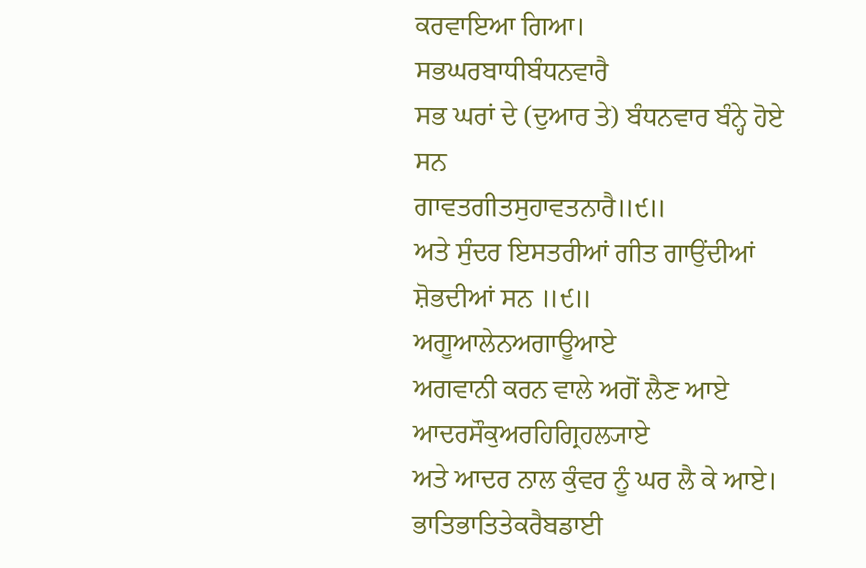ਕਰਵਾਇਆ ਗਿਆ।
ਸਭਘਰਬਾਧੀਬੰਧਨਵਾਰੈ
ਸਭ ਘਰਾਂ ਦੇ (ਦੁਆਰ ਤੇ) ਬੰਧਨਵਾਰ ਬੰਨ੍ਹੇ ਹੋਏ ਸਨ
ਗਾਵਤਗੀਤਸੁਹਾਵਤਨਾਰੈ॥੯॥
ਅਤੇ ਸੁੰਦਰ ਇਸਤਰੀਆਂ ਗੀਤ ਗਾਉਂਦੀਆਂ ਸ਼ੋਭਦੀਆਂ ਸਨ ॥੯॥
ਅਗੂਆਲੇਨਅਗਾਊਆਏ
ਅਗਵਾਨੀ ਕਰਨ ਵਾਲੇ ਅਗੋਂ ਲੈਣ ਆਏ
ਆਦਰਸੌਕੁਅਰਹਿਗ੍ਰਿਹਲ੍ਯਾਏ
ਅਤੇ ਆਦਰ ਨਾਲ ਕੁੰਵਰ ਨੂੰ ਘਰ ਲੈ ਕੇ ਆਏ।
ਭਾਤਿਭਾਤਿਤੇਕਰੈਬਡਾਈ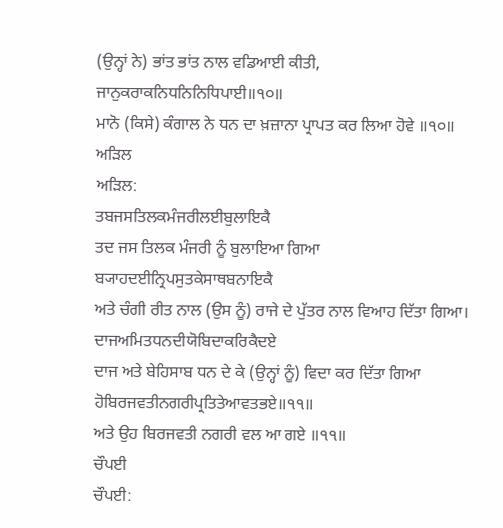(ਉਨ੍ਹਾਂ ਨੇ) ਭਾਂਤ ਭਾਂਤ ਨਾਲ ਵਡਿਆਈ ਕੀਤੀ,
ਜਾਨੁਕਰਾਕਨਿਧਨਿਨਿਧਿਪਾਈ॥੧੦॥
ਮਾਨੋ (ਕਿਸੇ) ਕੰਗਾਲ ਨੇ ਧਨ ਦਾ ਖ਼ਜ਼ਾਨਾ ਪ੍ਰਾਪਤ ਕਰ ਲਿਆ ਹੋਵੇ ॥੧੦॥
ਅੜਿਲ
ਅੜਿਲ:
ਤਬਜਸਤਿਲਕਮੰਜਰੀਲਈਬੁਲਾਇਕੈ
ਤਦ ਜਸ ਤਿਲਕ ਮੰਜਰੀ ਨੂੰ ਬੁਲਾਇਆ ਗਿਆ
ਬ੍ਯਾਹਦਈਨ੍ਰਿਪਸੁਤਕੇਸਾਥਬਨਾਇਕੈ
ਅਤੇ ਚੰਗੀ ਰੀਤ ਨਾਲ (ਉਸ ਨੂੰ) ਰਾਜੇ ਦੇ ਪੁੱਤਰ ਨਾਲ ਵਿਆਹ ਦਿੱਤਾ ਗਿਆ।
ਦਾਜਅਮਿਤਧਨਦੀਯੋਬਿਦਾਕਰਿਕੈਦਏ
ਦਾਜ ਅਤੇ ਬੇਹਿਸਾਬ ਧਨ ਦੇ ਕੇ (ਉਨ੍ਹਾਂ ਨੂੰ) ਵਿਦਾ ਕਰ ਦਿੱਤਾ ਗਿਆ
ਹੋਬਿਰਜਵਤੀਨਗਰੀਪ੍ਰਤਿਤੇਆਵਤਭਏ॥੧੧॥
ਅਤੇ ਉਹ ਬਿਰਜਵਤੀ ਨਗਰੀ ਵਲ ਆ ਗਏ ॥੧੧॥
ਚੌਪਈ
ਚੌਪਈ: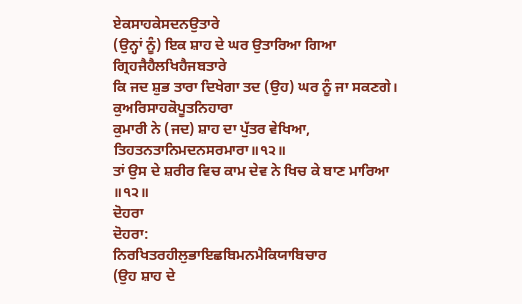ਏਕਸਾਹਕੇਸਦਨਉਤਾਰੇ
(ਉਨ੍ਹਾਂ ਨੂੰ) ਇਕ ਸ਼ਾਹ ਦੇ ਘਰ ਉਤਾਰਿਆ ਗਿਆ
ਗ੍ਰਿਹਜੈਹੈਲਖਿਹੈਜਬਤਾਰੇ
ਕਿ ਜਦ ਸ਼ੁਭ ਤਾਰਾ ਦਿਖੇਗਾ ਤਦ (ਉਹ) ਘਰ ਨੂੰ ਜਾ ਸਕਣਗੇ।
ਕੁਅਰਿਸਾਹਕੋਪੂਤਨਿਹਾਰਾ
ਕੁਮਾਰੀ ਨੇ (ਜਦ) ਸ਼ਾਹ ਦਾ ਪੁੱਤਰ ਵੇਖਿਆ,
ਤਿਹਤਨਤਾਨਿਮਦਨਸਰਮਾਰਾ॥੧੨॥
ਤਾਂ ਉਸ ਦੇ ਸ਼ਰੀਰ ਵਿਚ ਕਾਮ ਦੇਵ ਨੇ ਖਿਚ ਕੇ ਬਾਣ ਮਾਰਿਆ ॥੧੨॥
ਦੋਹਰਾ
ਦੋਹਰਾ:
ਨਿਰਖਿਤਰਹੀਲੁਭਾਇਛਬਿਮਨਮੈਕਿਯਾਬਿਚਾਰ
(ਉਹ ਸ਼ਾਹ ਦੇ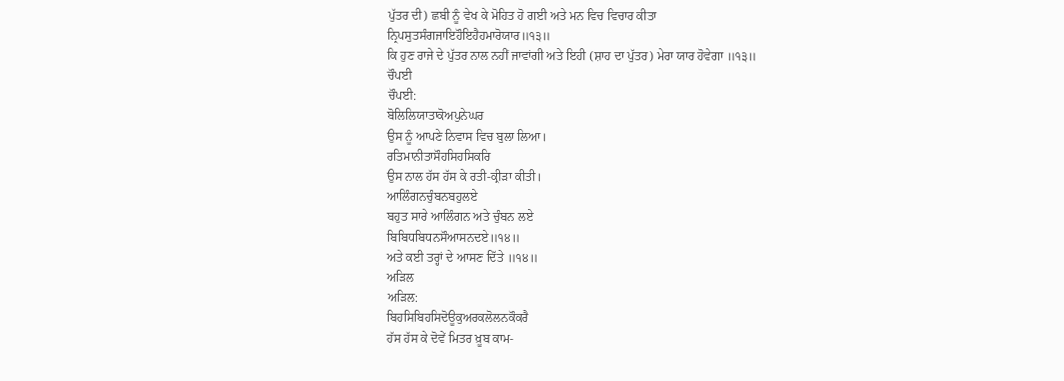ਪੁੱਤਰ ਦੀ) ਛਬੀ ਨੂੰ ਵੇਖ ਕੇ ਮੋਹਿਤ ਹੋ ਗਈ ਅਤੇ ਮਨ ਵਿਚ ਵਿਚਾਰ ਕੀਤਾ
ਨ੍ਰਿਪਸੁਤਸੰਗਜਾਇਹੌਇਹੈਹਮਾਰੋਯਾਰ॥੧੩॥
ਕਿ ਹੁਣ ਰਾਜੇ ਦੇ ਪੁੱਤਰ ਨਾਲ ਨਹੀਂ ਜਾਵਾਂਗੀ ਅਤੇ ਇਹੀ (ਸ਼ਾਹ ਦਾ ਪੁੱਤਰ) ਮੇਰਾ ਯਾਰ ਹੋਵੇਗਾ ॥੧੩॥
ਚੌਪਈ
ਚੌਪਈ:
ਬੋਲਿਲਿਯਾਤਾਕੋਅਪੁਨੇਘਰ
ਉਸ ਨੂੰ ਆਪਣੇ ਨਿਵਾਸ ਵਿਚ ਬੁਲਾ ਲਿਆ।
ਰਤਿਮਾਨੀਤਾਸੌਹਸਿਹਸਿਕਰਿ
ਉਸ ਨਾਲ ਹੱਸ ਹੱਸ ਕੇ ਰਤੀ-ਕ੍ਰੀੜਾ ਕੀਤੀ।
ਆਲਿੰਗਨਚੁੰਬਨਬਹੁਲਏ
ਬਹੁਤ ਸਾਰੇ ਆਲਿੰਗਨ ਅਤੇ ਚੁੰਬਨ ਲਏ
ਬਿਬਿਧਬਿਧਨਸੌਆਸਨਦਏ॥੧੪॥
ਅਤੇ ਕਈ ਤਰ੍ਹਾਂ ਦੇ ਆਸਣ ਦਿੱਤੇ ॥੧੪॥
ਅੜਿਲ
ਅੜਿਲ:
ਬਿਹਸਿਬਿਹਸਿਦੋਊਕੁਅਰਕਲੋਲਨਕੌਕਰੈ
ਹੱਸ ਹੱਸ ਕੇ ਦੋਵੇਂ ਮਿਤਰ ਖ਼ੂਬ ਕਾਮ-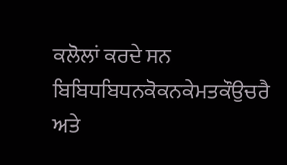ਕਲੋਲਾਂ ਕਰਦੇ ਸਨ
ਬਿਬਿਧਬਿਧਨਕੋਕਨਕੇਮਤਕੌਉਚਰੈ
ਅਤੇ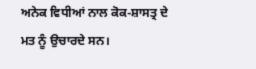ਅਨੇਕ ਵਿਧੀਆਂ ਨਾਲ ਕੋਕ-ਸ਼ਾਸਤ੍ਰ ਦੇ ਮਤ ਨੂੰ ਉਚਾਰਦੇ ਸਨ।